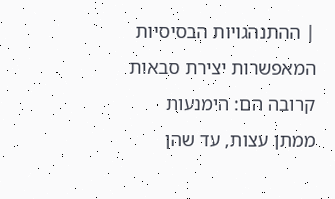| ההתנהגויות הבסיסיות המאפשרות יצירת סבאות קרובה הם: הימנעות ממתן עצות, עד שהן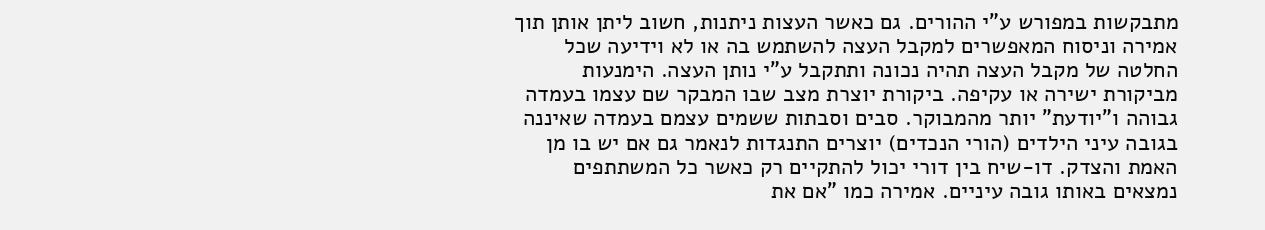מתבקשות במפורש ע"י ההורים. גם כאשר העצות ניתנות, חשוב ליתן אותן תוך אמירה וניסוח המאפשרים למקבל העצה להשתמש בה או לא וידיעה שכל החלטה של מקבל העצה תהיה נכונה ותתקבל ע"י נותן העצה. הימנעות מביקורת ישירה או עקיפה. ביקורת יוצרת מצב שבו המבקר שם עצמו בעמדה גבוהה ו"יודעת" יותר מהמבוקר. סבים וסבתות ששמים עצמם בעמדה שאיננה בגובה עיני הילדים (הורי הנכדים) יוצרים התנגדות לנאמר גם אם יש בו מן האמת והצדק. דו-שיח בין דורי יכול להתקיים רק כאשר כל המשתתפים נמצאים באותו גובה עיניים. אמירה כמו "אם את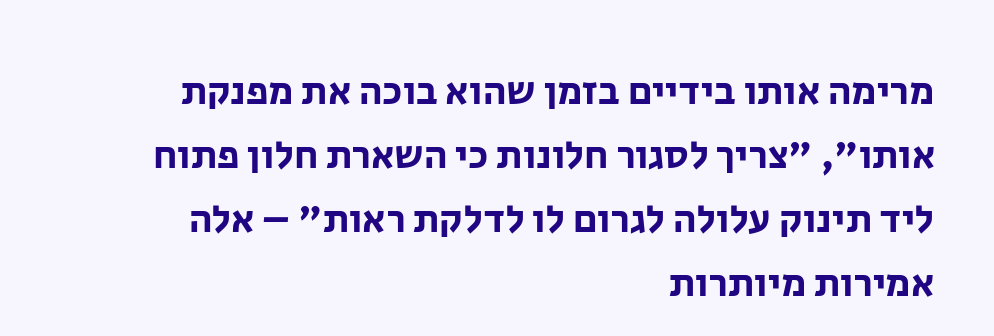מרימה אותו בידיים בזמן שהוא בוכה את מפנקת אותו", "צריך לסגור חלונות כי השארת חלון פתוח ליד תינוק עלולה לגרום לו לדלקת ראות" – אלה אמירות מיותרות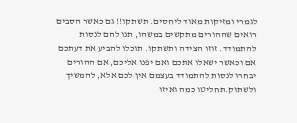לגמרי ומזיקות מאוד ליחסים. תשתקו!! גם כאשר הסבים רואים שההורים מתקשים במשהו, תנו להם לנסות להתמודד. זוזו הצידה ותשתקו. תוכלו להביע את דעתכם אם וכאשר ישאלו אתכם ואם יפנו אליכם, אם ההורים יבחרו לנסות להתמודד בעצמם אין לכם אלא, להמשיך ולשתוק.תחליטו כמה ואיזו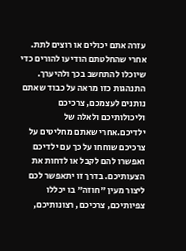עזרה אתם יכולים או רוצים לתת. אחרי שהחלטתם הודיעו להורים כדי שיוכלו להתחשב בכך ולהיערך. התנהגות כזו מראה על כבוד שאתם נותנים לעצמכם, צרכיכם וליכולותיכם ולאלה של ילדיכם.אחרי שאתם מחליטים על צרכיכם שוחחו על כך עם ילדיכם ואפשרו להם לקבל או לדחות את הצעותיכם. בדרך זו יתאפשר לכם ליצור מעין "חוזה" בו יכללו צפיותיכם, צרכיכם, רצונותיכם,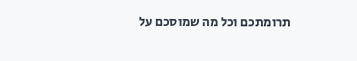תרומתכם וכל מה שמוסכם על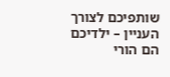שותפיכם לצורך העניין – ילדיכם הם הורי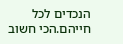הנכדים לכל חייהם.הכי חשוב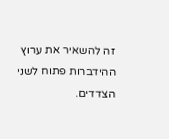זה להשאיר את ערוץ ההידברות פתוח לשני הצדדים.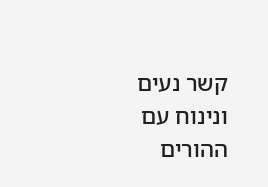קשר נעים ונינוח עם ההורים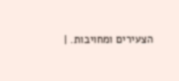הצעירים ומחויבות. |